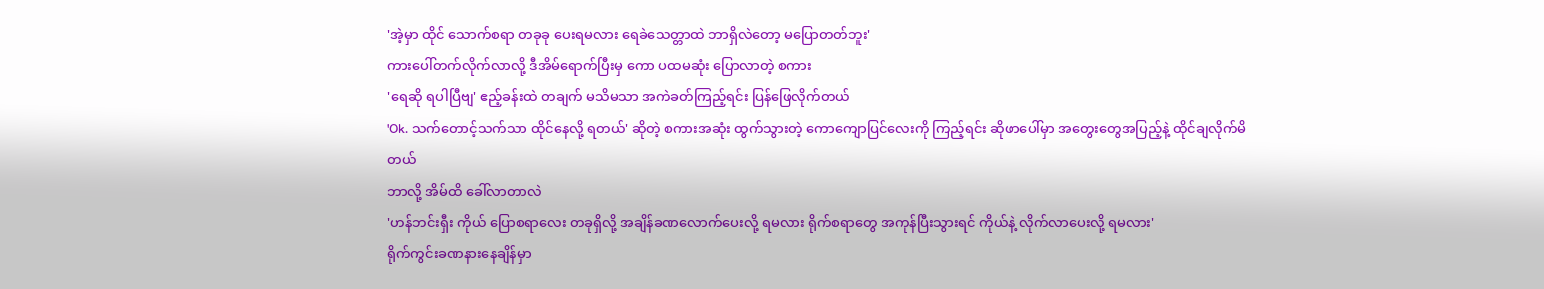'အဲ့မှာ ထိုင် သောက်စရာ တခုခု ပေးရမလား ရေခဲသေတ္တာထဲ ဘာရှိလဲတော့ မပြောတတ်ဘူး'
ကားပေါ်တက်လိုက်လာလို့ ဒီအိမ်ရောက်ပြီးမှ ကော ပထမဆုံး ပြောလာတဲ့ စကား
'ရေဆို ရပါပြီဗျ' ဧည့်ခန်းထဲ တချက် မသိမသာ အကဲခတ်ကြည့်ရင်း ပြန်ဖြေလိုက်တယ်
'Ok. သက်တောင့်သက်သာ ထိုင်နေလို့ ရတယ်' ဆိုတဲ့ စကားအဆုံး ထွက်သွားတဲ့ ကောကျောပြင်လေးကို ကြည့်ရင်း ဆိုဖာပေါ်မှာ အတွေးတွေအပြည့်နဲ့ ထိုင်ချလိုက်မိတယ်
ဘာလို့ အိမ်ထိ ခေါ်လာတာလဲ
'ဟန်ဘင်းရှီး ကိုယ် ပြောစရာလေး တခုရှိလို့ အချိန်ခဏလောက်ပေးလို့ ရမလား ရိုက်စရာတွေ အကုန်ပြီးသွားရင် ကိုယ်နဲ့ လိုက်လာပေးလို့ ရမလား'
ရိုက်ကွင်းခဏနားနေချိန်မှာ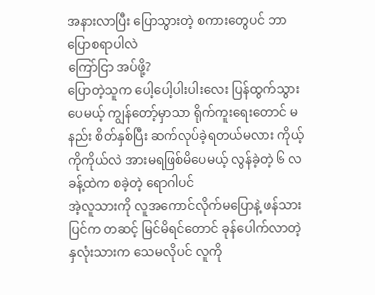အနားလာပြီး ပြောသွားတဲ့ စကားတွေပင် ဘာပြောစရာပါလဲ
ကြော်ငြာ အပ်ဖို့?
ပြောတဲ့သူက ပေါ့ပေါ့ပါးပါးလေး ပြန်ထွက်သွားပေမယ့် ကျွန်တော့်မှာသာ ရိုက်ကူးရေးတောင် မနည်း စိတ်နှစ်ပြီး ဆက်လုပ်ခဲ့ရတယ်မလား ကိုယ့်ကိုကိုယ်လဲ အားမရဖြစ်မိပေမယ့် လွန်ခဲ့တဲ့ ၆ လခန့်ထဲက စခဲ့တဲ့ ရောဂါပင်
အဲ့လူသားကို လူအကောင်လိုက်မပြောနဲ့ ဖန်သားပြင်က တဆင့် မြင်မိရင်တောင် ခုန်ပေါက်လာတဲ့ နှလုံးသားက သေမလိုပင် လူကို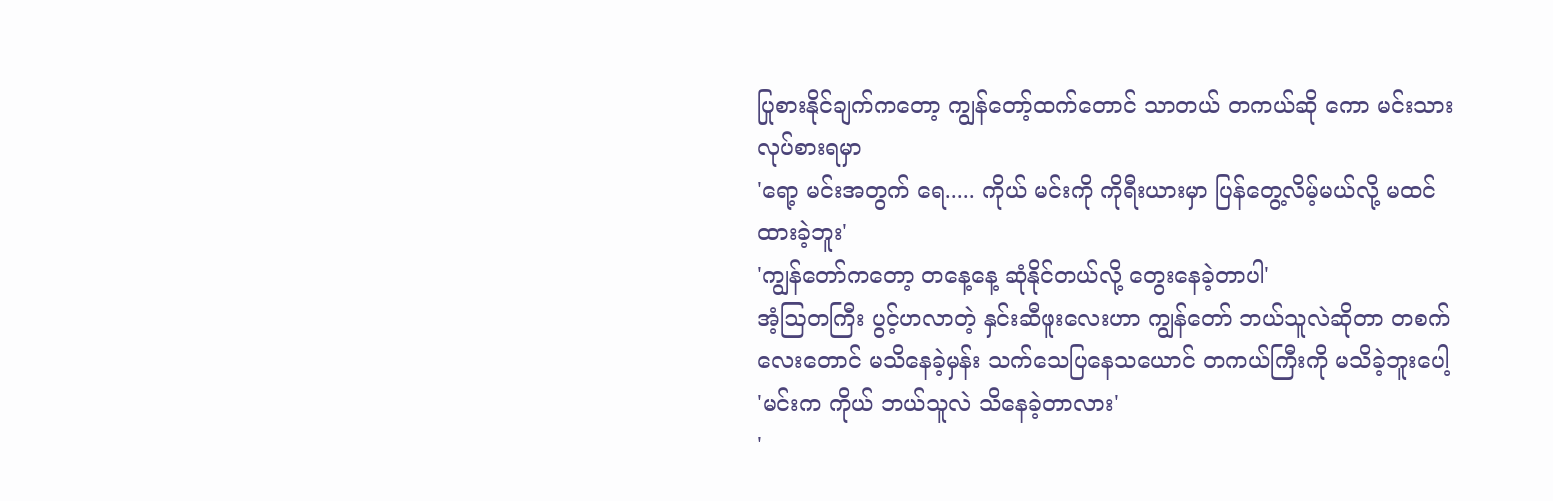ပြုစားနိုင်ချက်ကတော့ ကျွန်တော့်ထက်တောင် သာတယ် တကယ်ဆို ကော မင်းသား လုပ်စားရမှာ
'ရော့ မင်းအတွက် ရေ..... ကိုယ် မင်းကို ကိုရီးယားမှာ ပြန်တွေ့လိမ့်မယ်လို့ မထင်ထားခဲ့ဘူး'
'ကျွန်တော်ကတော့ တနေ့နေ့ ဆုံနိုင်တယ်လို့ တွေးနေခဲ့တာပါ'
အံ့ဩတကြီး ပွင့်ဟလာတဲ့ နှင်းဆီဖူးလေးဟာ ကျွန်တော် ဘယ်သူလဲဆိုတာ တစက်လေးတောင် မသိနေခဲ့မှန်း သက်သေပြနေသယောင် တကယ်ကြီးကို မသိခဲ့ဘူးပေါ့
'မင်းက ကိုယ် ဘယ်သူလဲ သိနေခဲ့တာလား'
'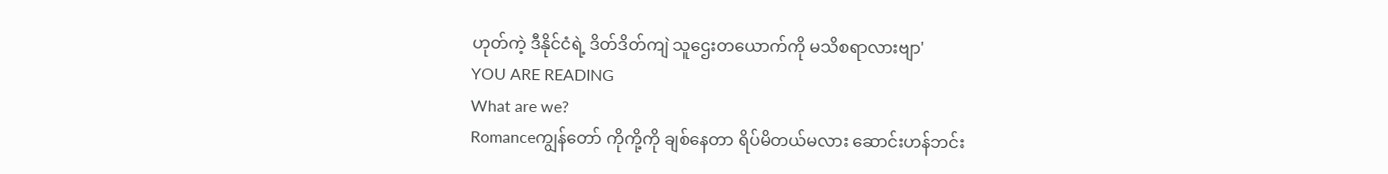ဟုတ်ကဲ့ ဒီနိုင်ငံရဲ့ ဒိတ်ဒိတ်ကျဲ သူဌေးတယောက်ကို မသိစရာလားဗျာ'
YOU ARE READING
What are we?
Romanceကျွန်တော် ကိုကို့ကို ချစ်နေတာ ရိပ်မိတယ်မလား ဆောင်းဟန်ဘင်း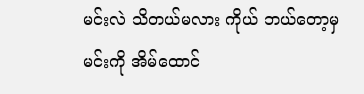မင်းလဲ သိတယ်မလား ကိုယ် ဘယ်တော့မှ မင်းကို အိမ်ထောင်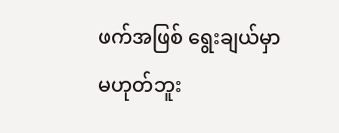ဖက်အဖြစ် ရွေးချယ်မှာ မဟုတ်ဘူး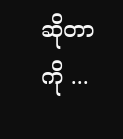ဆိုတာကို ...